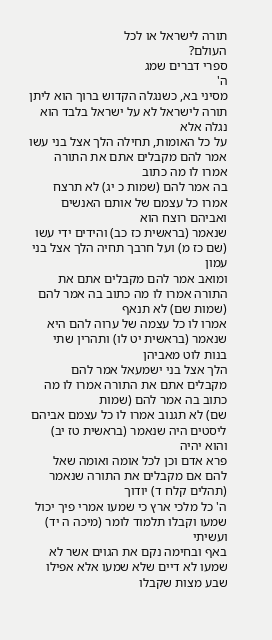תורה לישראל או לכל
העולם?
ספרי דברים שמג
ה'
מסיני בא, כשנגלה הקדוש ברוך הוא ליתן תורה לישראל לא על ישראל בלבד הוא נגלה אלא
על כל האומות, תחילה הלך אצל בני עשו אמר להם מקבלים אתם את התורה אמרו לו מה כתוב
בה אמר להם (שמות כ יג) לא תרצח אמרו כל עצמם של אותם האנשים ואביהם רוצח הוא
שנאמר (בראשית כז כב) והידים ידי עשו (שם כז מ) ועל חרבך תחיה הלך אצל בני עמון
ומואב אמר להם מקבלים אתם את התורה אמרו לו מה כתוב בה אמר להם (שמות שם) לא תנאף
אמרו לו כל עצמה של ערוה להם היא שנאמר (בראשית יט לו) ותהרין שתי בנות לוט מאביהן
הלך אצל בני ישמעאל אמר להם מקבלים אתם את התורה אמרו לו מה כתוב בה אמר להם (שמות
שם) לא תגנוב אמרו לו כל עצמם אביהם ליסטים היה שנאמר (בראשית טז יב) והוא יהיה
פרא אדם וכן לכל אומה ואומה שאל להם אם מקבלים את התורה שנאמר (תהלים קלח ד) יודוך
ה' כל מלכי ארץ כי שמעו אמרי פיך יכול שמעו וקבלו תלמוד לומר (מיכה ה יד) ועשיתי
באף ובחימה נקם את הגוים אשר לא שמעו לא דיים שלא שמעו אלא אפילו שבע מצות שקבלו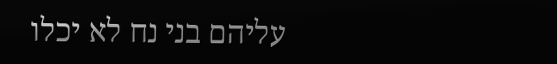עליהם בני נח לא יכלו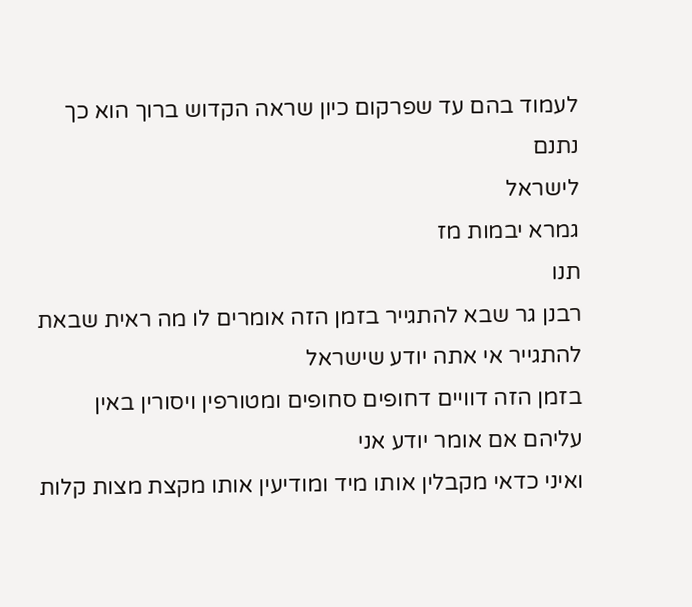לעמוד בהם עד שפרקום כיון שראה הקדוש ברוך הוא כך נתנם
לישראל
גמרא יבמות מז
תנו
רבנן גר שבא להתגייר בזמן הזה אומרים לו מה ראית שבאת להתגייר אי אתה יודע שישראל
בזמן הזה דוויים דחופים סחופים ומטורפין ויסורין באין עליהם אם אומר יודע אני
ואיני כדאי מקבלין אותו מיד ומודיעין אותו מקצת מצות קלות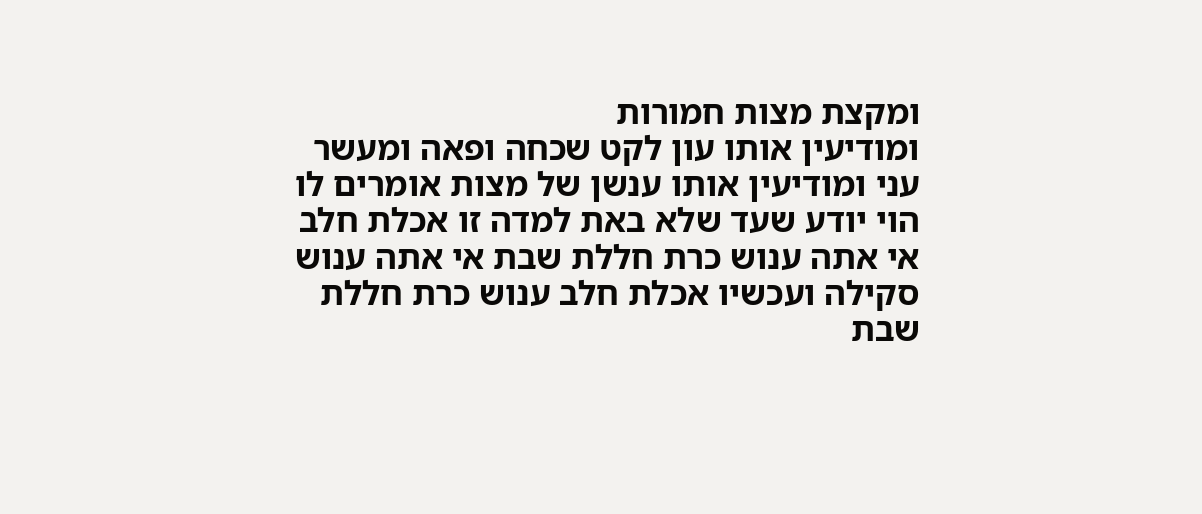ומקצת מצות חמורות
ומודיעין אותו עון לקט שכחה ופאה ומעשר עני ומודיעין אותו ענשן של מצות אומרים לו
הוי יודע שעד שלא באת למדה זו אכלת חלב אי אתה ענוש כרת חללת שבת אי אתה ענוש
סקילה ועכשיו אכלת חלב ענוש כרת חללת שבת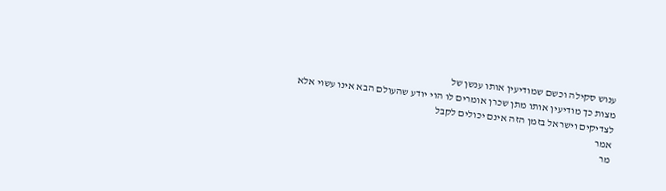ענוש סקילה וכשם שמודיעין אותו ענשן של
מצות כך מודיעין אותו מתן שכרן אומרים לו הוי יודע שהעולם הבא אינו עשוי אלא
לצדיקים וישראל בזמן הזה אינם יכולים לקבל
אמר
מר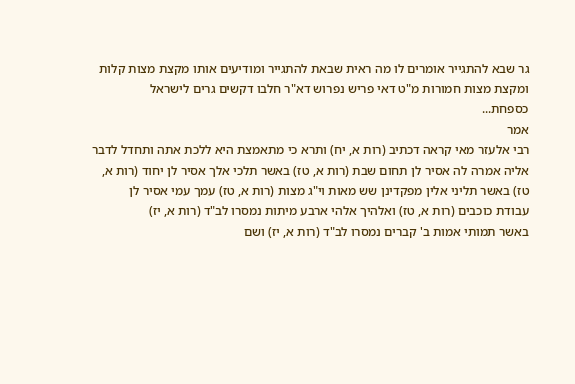גר שבא להתגייר אומרים לו מה ראית שבאת להתגייר ומודיעים אותו מקצת מצות קלות
ומקצת מצות חמורות מ"ט דאי פריש נפרוש דא"ר חלבו דקשים גרים לישראל
כספחת...
אמר
רבי אלעזר מאי קראה דכתיב (רות א, יח) ותרא כי מתאמצת היא ללכת אתה ותחדל לדבר
אליה אמרה לה אסיר לן תחום שבת (רות א, טז) באשר תלכי אלך אסיר לן יחוד (רות א,
טז) באשר תליני אלין מפקדינן שש מאות וי"ג מצות (רות א, טז) עמך עמי אסיר לן
עבודת כוכבים (רות א, טז) ואלהיך אלהי ארבע מיתות נמסרו לב"ד (רות א, יז)
באשר תמותי אמות ב' קברים נמסרו לב"ד (רות א, יז) ושם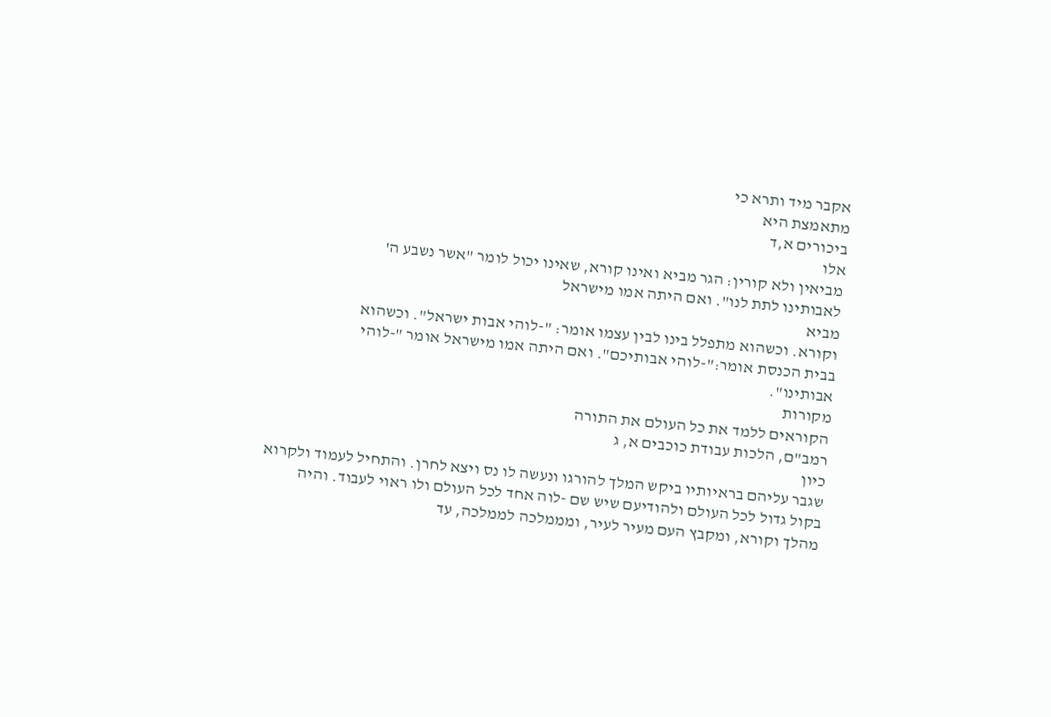אקבר מיד ותרא כי
מתאמצת היא
ביכורים א,ד
אלו
מביאין ולא קורין: הגר מביא ואינו קורא, שאינו יכול לומר "אשר נשבע ה'
לאבותינו לתת לנו". ואם היתה אמו מישראל
מביא
וקורא. וכשהוא מתפלל בינו לבין עצמו אומר: "-לוהי אבות ישראל". וכשהוא
בבית הכנסת אומר:"-לוהי אבותיכם". ואם היתה אמו מישראל אומר "-לוהי
אבותינו".
מקורות
הקוראים ללמד את כל העולם את התורה
רמב"ם, הלכות עבודת כוכבים א, ג
כיון
שגבר עליהם בראיותיו ביקש המלך להורגו ונעשה לו נס ויצא לחרן. והתחיל לעמוד ולקרוא
בקול גדול לכל העולם ולהודיעם שיש שם -לוה אחד לכל העולם ולו ראוי לעבוד. והיה
מהלך וקורא, ומקבץ העם מעיר לעיר, ומממלכה לממלכה, עד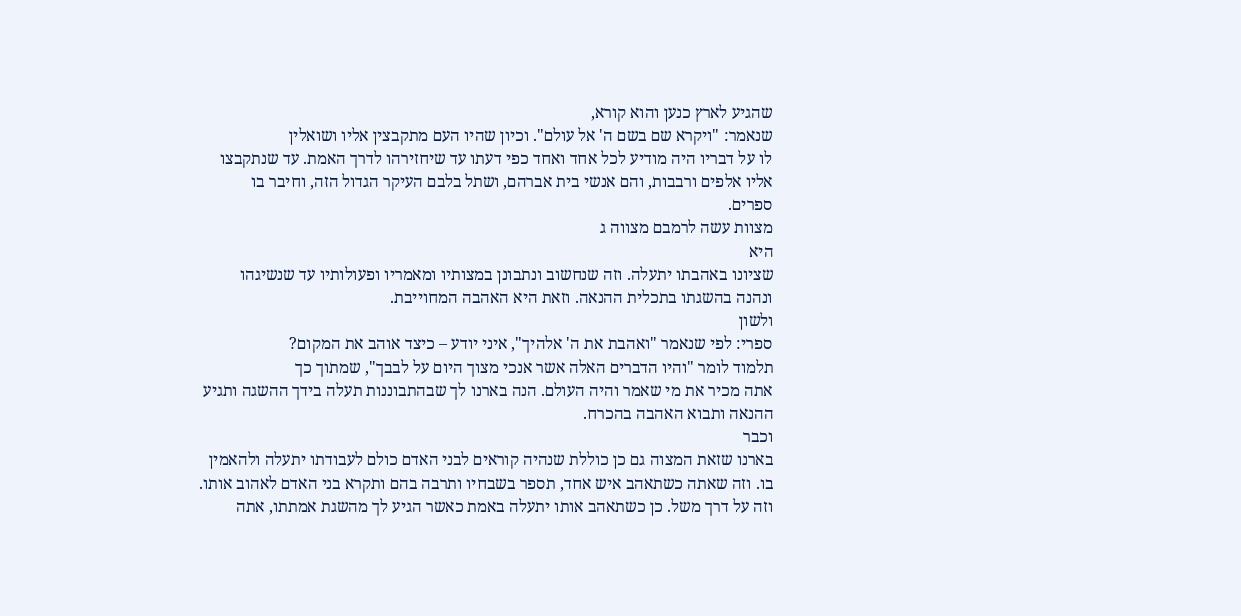שהגיע לארץ כנען והוא קורא,
שנאמר: "ויקרא שם בשם ה' אל עולם". וכיון שהיו העם מתקבצין אליו ושואלין
לו על דבריו היה מודיע לכל אחד ואחד כפי דעתו עד שיחזירהו לדרך האמת. עד שנתקבצו
אליו אלפים ורבבות, והם אנשי בית אברהם, ושתל בלבם העיקר הגדול הזה, וחיבר בו
ספרים.
מצוות עשה לרמבם מצווה ג
היא
שציונו באהבתו יתעלה. וזה שנחשוב ונתבונן במצותיו ומאמריו ופעולותיו עד שנשיגהו
ונהנה בהשגתו בתכלית ההנאה. וזאת היא האהבה המחוייבת.
ולשון
ספרי: לפי שנאמר "ואהבת את ה' אלהיך", איני יודע – כיצד אוהב את המקום?
תלמוד לומר "והיו הדברים האלה אשר אנכי מצוך היום על לבבך", שמתוך כך
אתה מכיר את מי שאמר והיה העולם. הנה בארנו לך שבהתבוננות תעלה בידך ההשגה ותגיע
ההנאה ותבוא האהבה בהכרח.
וכבר
בארנו שזאת המצוה גם כן כוללת שנהיה קוראים לבני האדם כולם לעבודתו יתעלה ולהאמין
בו. וזה שאתה כשתאהב איש אחד, תספר בשבחיו ותרבה בהם ותקרא בני האדם לאהוב אותו.
וזה על דרך משל. כן כשתאהב אותו יתעלה באמת כאשר הגיע לך מהשגת אמתתו, אתה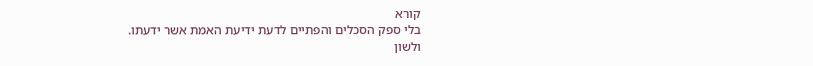קורא
בלי ספק הסכלים והפתיים לדעת ידיעת האמת אשר ידעתו.
ולשון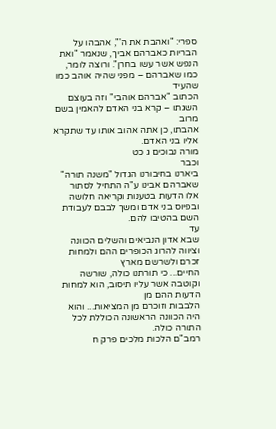ספרי: "ואהבת את ה'", אהבהו על הבריות כאברהם אביך, שנאמר "ואת
הנפש אשר עשו בחרן". ורוצה לומר, כמו שאברהם – מפני שהיה אוהב כמו שהעיד
הכתוב "אברהם אוהבי" וזה בעוצם השגתו – קרא בני האדם להאמין בשם מרוב
אהבתו, כן אתה אהוב אותו עד שתקרא אליו בני האדם.
מורה נבוכים ג כט
וכבר
ביארנו בחיבורנו הגדול "משנה תורה" שאברהם אבינו ע"ה התחיל לסתור
אלו הדעות בטענות וקריאה חלושה ובפיוס בני אדם ומשך לבבם לעבודת השם בהטיבו להם.
עד
שבא אדון הנביאים והשלים הכוונה וציווה להרוג הכופרים ההם ולמחות זכרם ולשרשם מארץ
החיים... כי תורתנו כולה, שורשה וקוטבה אשר עליו תיסוב, הוא למחות הדעות ההם מן
הלבבות וזוכרם מן המציאות... והוא היה הכוונה הראשונה הכוללת לכל התורה כולה.
רמב"ם הלכות מלכים פרק ח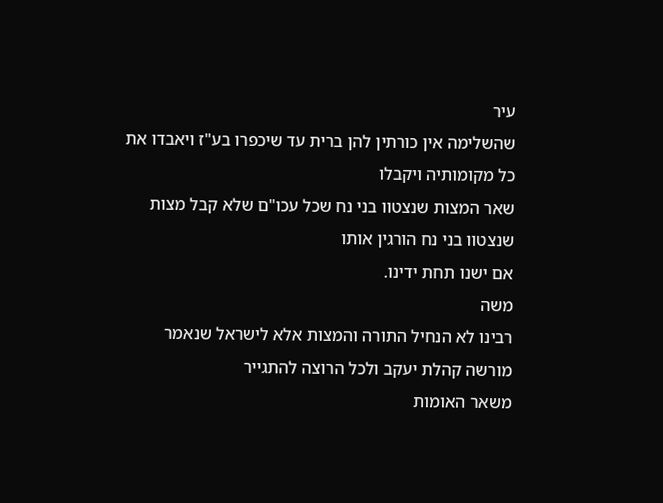עיר
שהשלימה אין כורתין להן ברית עד שיכפרו בע"ז ויאבדו את כל מקומותיה ויקבלו
שאר המצות שנצטוו בני נח שכל עכו"ם שלא קבל מצות שנצטוו בני נח הורגין אותו
אם ישנו תחת ידינו.
משה
רבינו לא הנחיל התורה והמצות אלא לישראל שנאמר מורשה קהלת יעקב ולכל הרוצה להתגייר
משאר האומות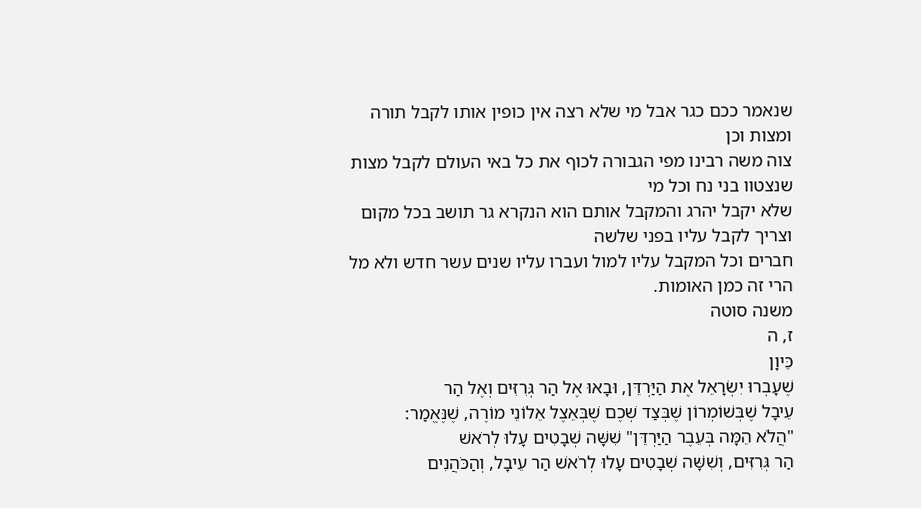שנאמר ככם כגר אבל מי שלא רצה אין כופין אותו לקבל תורה ומצות וכן
צוה משה רבינו מפי הגבורה לכוף את כל באי העולם לקבל מצות שנצטוו בני נח וכל מי
שלא יקבל יהרג והמקבל אותם הוא הנקרא גר תושב בכל מקום וצריך לקבל עליו בפני שלשה
חברים וכל המקבל עליו למול ועברו עליו שנים עשר חדש ולא מל הרי זה כמן האומות.
משנה סוטה
ז, ה
כֵּיוָן
שֶׁעָבְרוּ יִשְׂרָאֵל אֶת הַיַּרְדֵּן, וּבָאוּ אֶל הַר גְּרִזִּים וְאֶל הַר
עֵיבָל שֶׁבְּשׁוֹמְרוֹן שֶׁבְּצַד שְׁכֶם שֶׁבְּאֵצֶל אֵלוֹנֵי מוֹרֶה, שֶׁנֶּאֱמַר:
"הֲלֹא הֵמָּה בְּעֵבֶר הַיַּרְדֵּן" שִׁשָּׁה שְׁבָטִים עָלוּ לְרֹאשׁ
הַר גְּרִזִּים, וְשִׁשָּׁה שְׁבָטִים עָלוּ לְרֹאשׁ הַר עֵיבָל, וְהַכֹּהֲנִים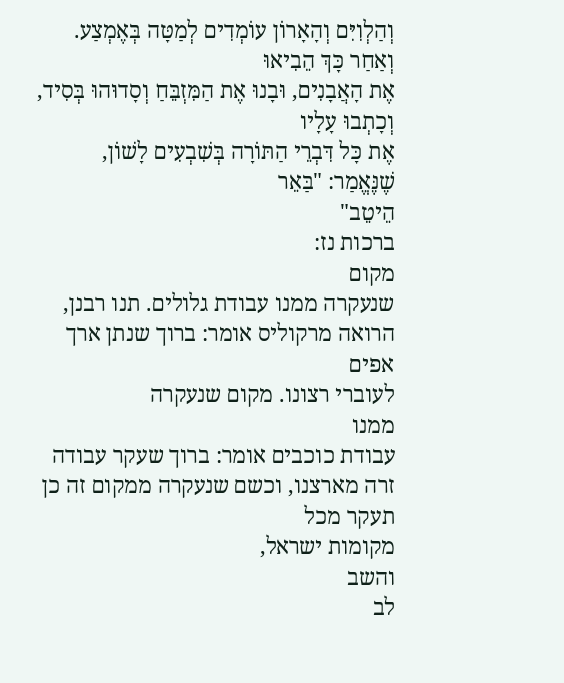וְהַלְוִיִּם וְהָאָרוֹן עוֹמְדִים לְמַטָּה בְּאֶמְצַע. וְאַחַר כָּךְ הֵבִיאוּ
אֶת הָאֲבָנִים, וּבָנוּ אֶת הַמִּזְבֵּחַ וְסָדוּהוּ בְּסִיד, וְכָתְבוּ עָלָיו
אֶת כָּל דִּבְרֵי הַתּוֹרָה בְּשִׁבְעִים לָשׁוֹן, שֶׁנֶּאֱמַר: "בַּאֵר
הֵיטֵב"
ברכות נז:
מקום
שנעקרה ממנו עבודת גלולים. תנו רבנן, הרואה מרקוליס אומר: ברוך שנתן ארך אפים
לעוברי רצונו. מקום שנעקרה
ממנו
עבודת כוכבים אומר: ברוך שעקר עבודה זרה מארצנו, וכשם שנעקרה ממקום זה כן תעקר מכל
מקומות ישראל,
והשב
לב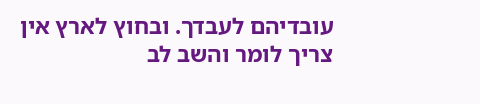עובדיהם לעבדך. ובחוץ לארץ אין צריך לומר והשב לב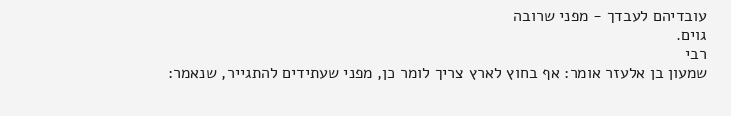עובדיהם לעבדך - מפני שרובה
גוים.
רבי
שמעון בן אלעזר אומר: אף בחוץ לארץ צריך לומר כן, מפני שעתידים להתגייר, שנאמר: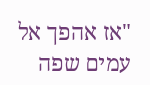"אז אהפך אל עמים שפה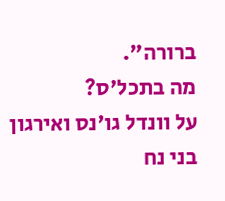ברורה".
מה בתכל'ס?
על וונדל גו'נס ואירגון בני נח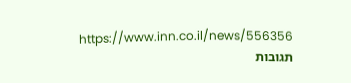https://www.inn.co.il/news/556356
תגובות